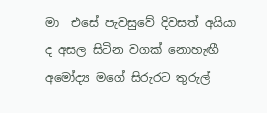මා  එසේ පැවසුවේ දිවසත් අයියා ද අසල සිටින වගක් නොහැඟී අමෝද්‍ය මගේ සිරුරට තුරුල්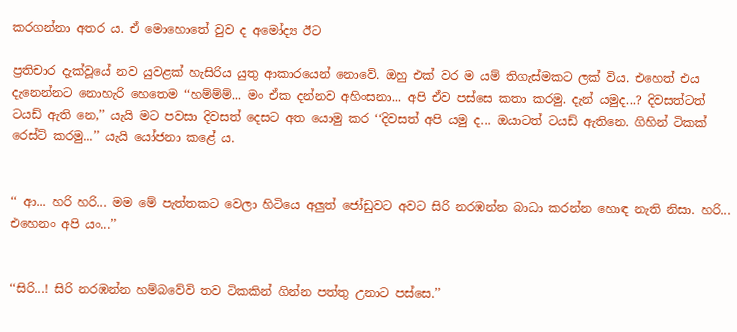කරගන්නා අතර ය. ඒ මොහොතේ වුව ද අමෝද්‍ය ඊට

ප්‍රතිචාර දැක්වූයේ නව යුවළක් හැසිරිය යුතු ආකාරයෙන් නොවේ. ඔහු එක් වර ම යම් තිගැස්මකට ලක් විය. එහෙත් එය දැනෙන්නට නොහැරි හෙතෙම ‘‘හම්ම්ම්... මං ඒක දන්නව අහිංසනා... අපි ඒව පස්සෙ කතා කරමු. දැන් යමුද...? දිවසත්ටත් ටයඩ් ඇති නෙ,’’ යැයි මට පවසා දිවසත් දෙසට අත යොමු කර ‘‘දිවසත් අපි යමු ද... ඔයාටත් ටයඩ් ඇතිනෙ. ගිහින් ටිකක් රෙස්ට් කරමු...’’ යැයි යෝජනා කළේ ය.


‘‘ ආ... හරි හරි... මම මේ පැත්තකට වෙලා හිටියෙ අලුත් ජෝඩුවට අවට සිරි නරඹන්න බාධා කරන්න හොඳ නැති නිසා. හරි... එහෙනං අපි යං...’’


‘‘සිරි...! සිරි නරඹන්න හම්බවේවි තව ටිකකින් ගින්න පත්තු උනාට පස්සෙ.’’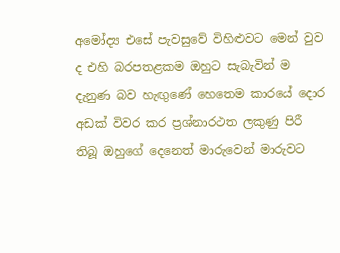අමෝද්‍ය එසේ පැවසුවේ විහිළුවට මෙන් වුව ද එහි බරපතළකම ඔහුට සැබැවින් ම දැනුණ බව හැඟුණේ හෙතෙම කාරයේ දොර අඩක් විවර කර ප්‍රශ්නාරථත ලකුණු පිරී තිබූ ඔහුගේ දෙනෙත් මාරුවෙන් මාරුවට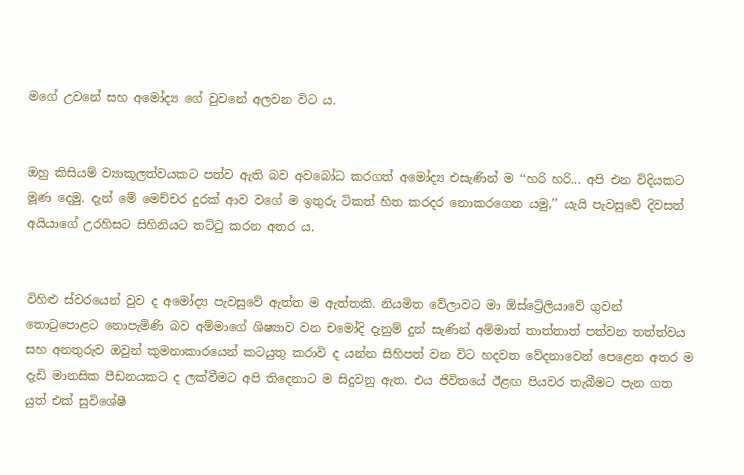මගේ උවනේ සහ අමෝද්‍ය ගේ වුවනේ අලවන විට ය.


ඔහු කිසියම් ව්‍යාකූලත්වයකට පත්ව ඇති බව අවබෝධ කරගත් අමෝද්‍ය එසැණින් ම ‘‘හරි හරි... අපි එන විදියකට මූණ දෙමු. දැන් මේ මෙච්චර දුරක් ආව වගේ ම ඉතුරු ටිකත් හිත කරදර නොකරගෙන යමු,’’ යැයි පැවසුවේ දිවසත් අයියාගේ උරහිසට සිහිනියට තට්ටු කරන අතර ය.


විහිළු ස්වරයෙන් වුව ද අමෝද්‍ය පැවසුවේ ඇත්ත ම ඇත්තකි. නියමිත වේලාවට මා ඕස්ට්‍රේලියාවේ ගුවන් තොටුපොළට නොපැමිණි බව අම්මාගේ ශිෂ්‍යාව වන චමෝදි දැනුම් දුන් සැණින් අම්මාත් තාත්තාත් පත්වන තත්ත්වය සහ අනතුරුව ඔවුන් කුමනාකාරයෙන් කටයුතු කරාවි ද යන්න සිහිපත් වන විට හදවත වේදනාවෙන් පෙළෙන අතර ම දැඩි මානසික පීඩනයකට ද ලක්වීමට අපි තිදෙනාට ම සිදුවනු ඇත. එය ජිවිතයේ ඊළඟ පියවර තැබීමට පැන ගත යුත් එක් සුවිශේෂී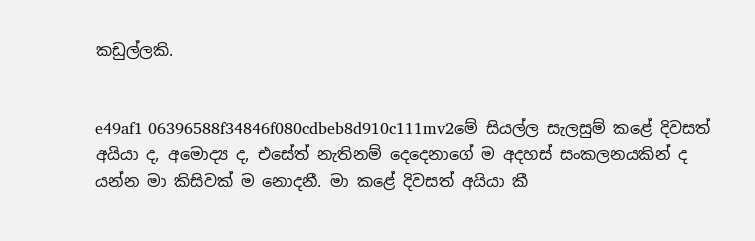කඩුල්ලකි.


e49af1 06396588f34846f080cdbeb8d910c111mv2මේ සියල්ල සැලසුම් කළේ දිවසත් අයියා ද, අමොද්‍ය ද, එසේත් නැතිනම් දෙදෙනාගේ ම අදහස් සංකලනයකින් ද යන්න මා කිසිවක් ම නොදනී. මා කළේ දිවසත් අයියා කී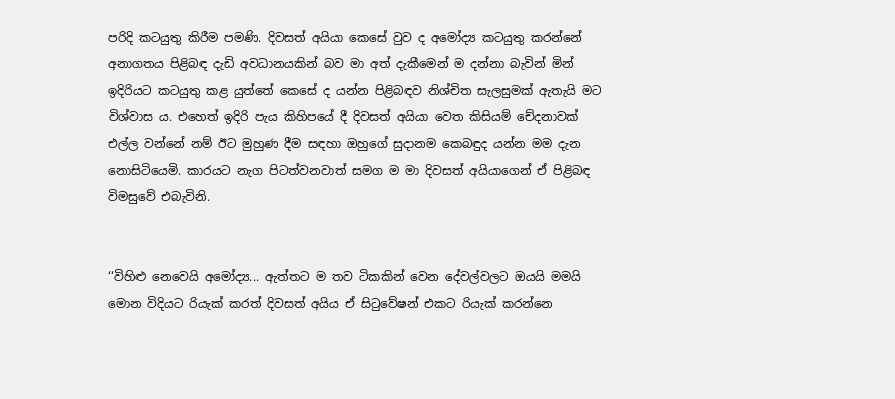පරිදි කටයුතු කිරීම පමණි. දිවසත් අයියා කෙසේ වුව ද අමෝද්‍ය කටයුතු කරන්නේ අනාගතය පිළිබඳ දැඩි අවධානයකින් බව මා අත් දැකීමෙන් ම දන්නා බැවින් මින් ඉදිරියට කටයුතු කළ යුත්තේ කෙසේ ද යන්න පිළිබඳව නිශ්චිත සැලසුමක් ඇතැයි මට විශ්වාස ය. එහෙත් ඉදිරි පැය කිහිපයේ දී දිවසත් අයියා වෙත කිසියම් චේදනාවක් එල්ල වන්නේ නම් ඊට මුහුණ දීම සඳහා ඔහුගේ සුදානම කෙබඳුද යන්න මම දැන නොසිටියෙමි. කාරයට නැග පිටත්වනවාත් සමග ම මා දිවසත් අයියාගෙන් ඒ පිළිබඳ විමසුවේ එබැවිනි.


‘‘විහිළු නෙවෙයි අමෝද්‍ය... ඇත්තට ම තව ටිකකින් වෙන දේවල්වලට ඔයයි මමයි මොන විදියට රියැක් කරත් දිවසත් අයිය ඒ සිටුවේෂන් එකට රියැක් කරන්නෙ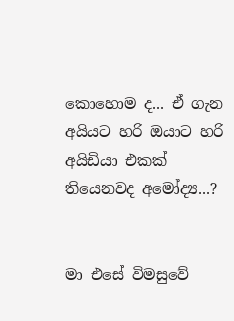කොහොම ද... ඒ ගැන අයියට හරි ඔයාට හරි අයිඩියා එකක් තියෙනවද අමෝද්‍ය...?


මා එසේ විමසුවේ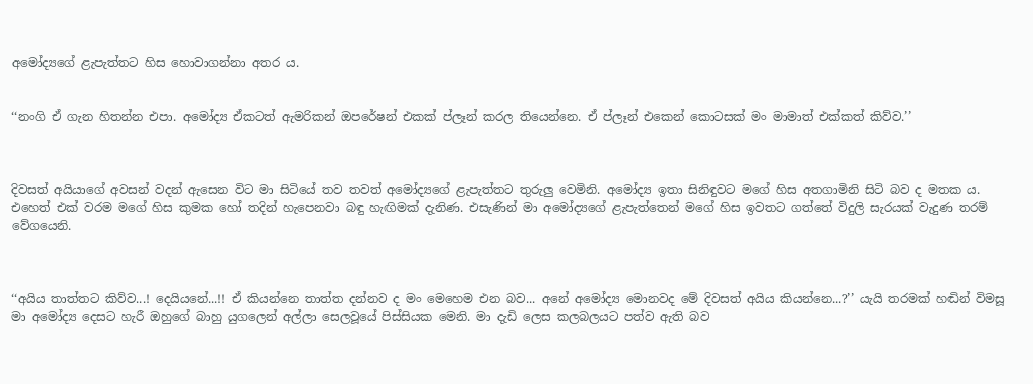අමෝද්‍යගේ ළැපැත්තට හිස හොවාගන්නා අතර ය.


‘‘නංගි ඒ ගැන හිතන්න එපා. අමෝද්‍ය ඒකටත් ඇමරිකන් ඔපරේෂන් එකක් ප්ලෑන් කරල තියෙන්නෙ. ඒ ප්ලෑන් එකෙන් කොටසක් මං මාමාත් එක්කත් කිව්ව.’’



දිවසත් අයියාගේ අවසන් වදන් ඇසෙන විට මා සිටියේ තව තවත් අමෝද්‍යගේ ළැපැත්තට තුරුලු වෙමිනි. අමෝද්‍ය ඉතා සිනිඳුවට මගේ හිස අතගාමිනි සිටි බව ද මතක ය. එහෙත් එක් වරම මගේ හිස කුමක හෝ තදින් හැපෙනවා බඳු හැඟිමක් දැනිණ. එසැණින් මා අමෝද්‍යගේ ළැපැත්තෙන් මගේ හිස ඉවතට ගත්තේ විදුලි සැරයක් වැදුණ තරම් වේගයෙනි.



‘‘අයිය තාත්තට කිව්ව...! දෙයියනේ...!! ඒ කියන්නෙ තාත්ත දන්නව ද මං මෙහෙම එන බව... අනේ අමෝද්‍ය මොනවද මේ දිවසත් අයිය කියන්නෙ...?’’ යැයි තරමක් හඬින් විමසූ මා අමෝද්‍ය දෙසට හැරී ඔහුගේ බාහු යුගලෙන් අල්ලා සෙලවූයේ පිස්සියක මෙනි. මා දැඩි ලෙස කලබලයට පත්ව ඇති බව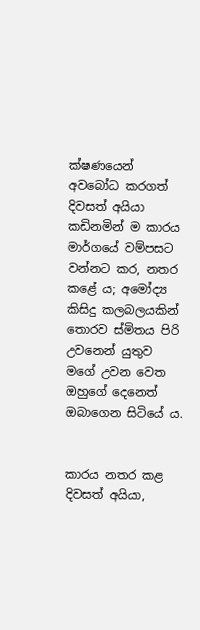ක්ෂණයෙන් අවබෝධ කරගත් දිවසත් අයියා කඩිනමින් ම කාරය මාර්ගයේ වම්පසට වන්නට කර, නතර කළේ ය; අමෝද්‍ය කිසිදු කලබලයකින් තොරව ස්මිතය පිරි උවනෙන් යුතුව මගේ උවන වෙත ඔහුගේ දෙනෙත් ඔබාගෙන සිටියේ ය.


කාරය නතර කළ දිවසත් අයියා,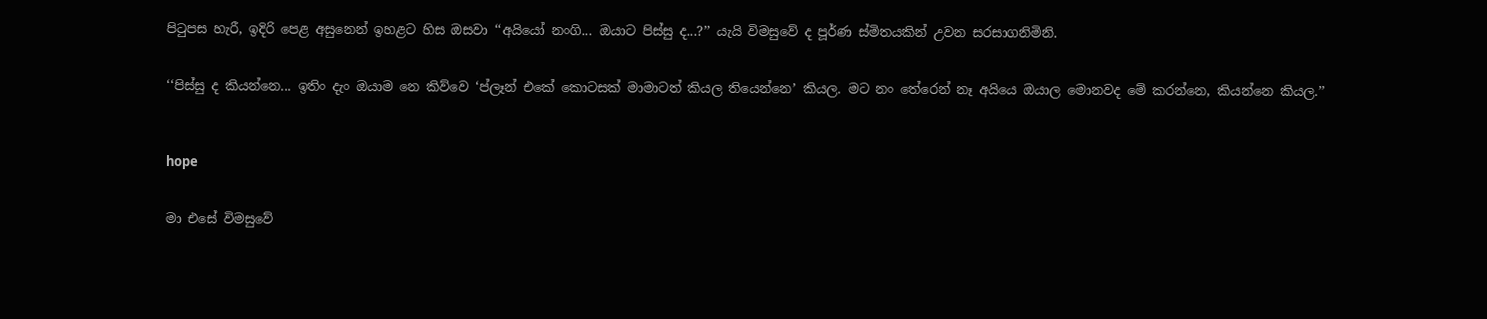පිටුපස හැරී, ඉදිරි පෙළ අසුනෙන් ඉහළට හිස ඔසවා ‘‘අයියෝ නංගි... ඔයාට පිස්සු ද...?’’ යැයි විමසුවේ ද පූර්ණ ස්මිතයකින් උවන සරසාගනිමිනි.


‘‘පිස්සු ද කියන්නෙ... ඉතිං දැං ඔයාම නෙ කිව්වෙ ‘ප්ලෑන් එකේ කොටසක් මාමාටත් කියල තියෙන්නෙ’ කියල. මට නං තේරෙන් නෑ අයියෙ ඔයාල මොනවද මේ කරන්නෙ, කියන්නෙ කියල.’’



hope


මා එසේ විමසුවේ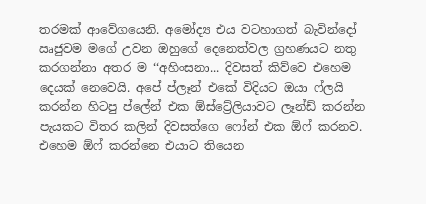තරමක් ආවේගයෙනි. අමෝද්‍ය එය වටහාගත් බැවින්දෝ ඍජුවම මගේ උවන ඔහුගේ දෙනෙත්වල ග්‍රහණයට නතු කරගන්නා අතර ම ‘‘අහිංසනා... දිවසත් කිව්වෙ එහෙම දෙයක් නෙවෙයි. අපේ ප්ලෑන් එකේ විදියට ඔයා ෆ්ලයි කරන්න හිටපු ප්ලේන් එක ඕස්ට්‍රේලියාවට ලෑන්ඩ් කරන්න පැයකට විතර කලින් දිවසත්ගෙ ෆෝන් එක ඕෆ් කරනව. එහෙම ඕෆ් කරන්නෙ එයාට තියෙන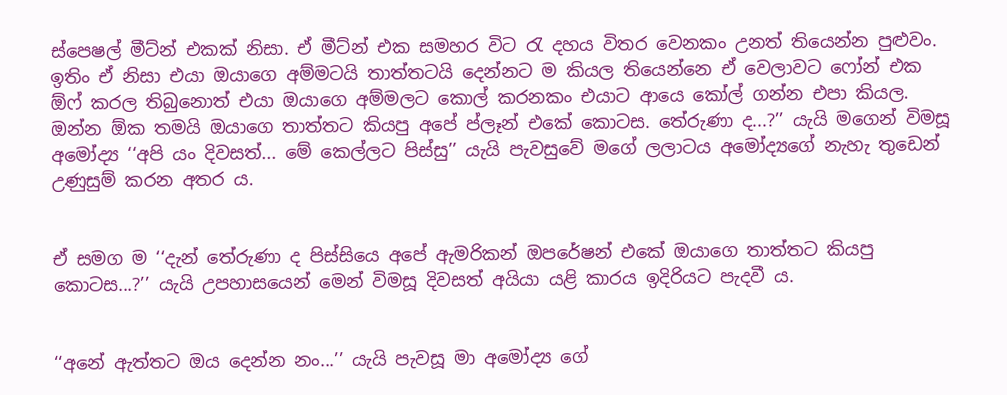ස්පෙෂල් මීට්න් එකක් නිසා. ඒ මීට්න් එක සමහර විට රැ දහය විතර වෙනකං උනත් තියෙන්න පුළුවං. ඉතිං ඒ නිසා එයා ඔයාගෙ අම්මටයි තාත්තටයි දෙන්නට ම කියල තියෙන්නෙ ඒ වෙලාවට ෆෝන් එක ඕෆ් කරල තිබුනොත් එයා ඔයාගෙ අම්මලට කොල් කරනකං එයාට ආයෙ කෝල් ගන්න එපා කියල. ඔන්න ඕක තමයි ඔයාගෙ තාත්තට කියපු අපේ ප්ලෑන් එකේ කොටස. තේරුණා ද...?’’ යැයි මගෙන් විමසූ අමෝද්‍ය ‘‘අපි යං දිවසත්... මේ කෙල්ලට පිස්සු’’ යැයි පැවසුවේ මගේ ලලාටය අමෝද්‍යගේ නැහැ තුඩෙන් උණුසුම් කරන අතර ය.


ඒ සමග ම ‘‘දැන් තේරුණා ද පිස්සියෙ අපේ ඇමරිකන් ඔපරේෂන් එකේ ඔයාගෙ තාත්තට කියපු කොටස...?’’ යැයි උපහාසයෙන් මෙන් විමසූ දිවසත් අයියා යළි කාරය ඉදිරියට පැදවී ය.


‘‘අනේ ඇත්තට ඔය දෙන්න නං...’’ යැයි පැවසූ මා අමෝද්‍ය ගේ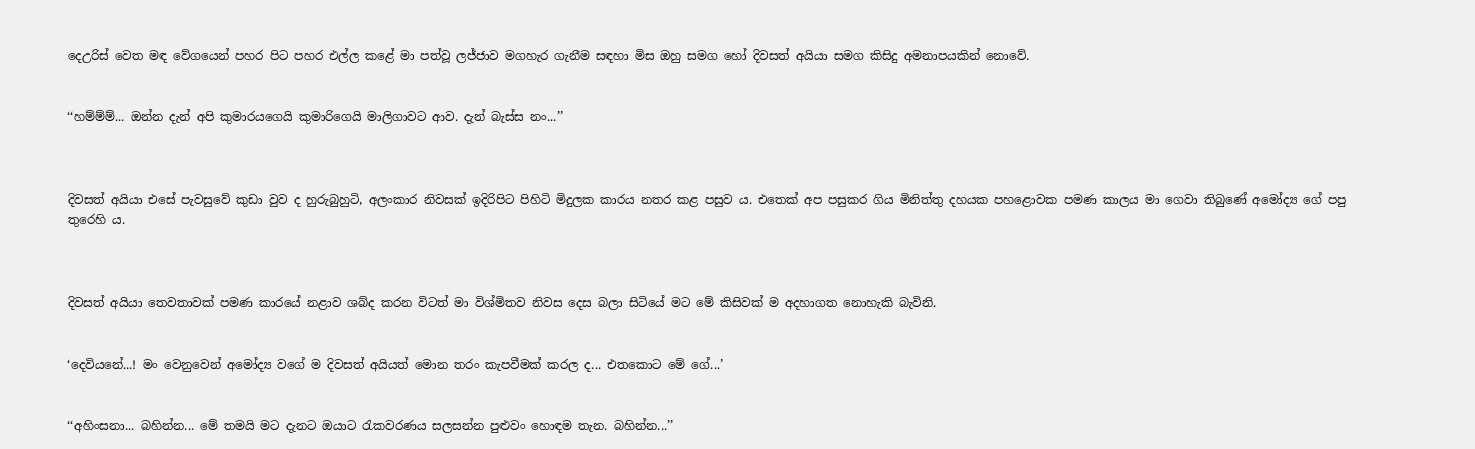දෙඋරිස් වෙත මඳ වේගයෙන් පහර පිට පහර එල්ල කළේ මා පත්වූ ලජ්ජාව මගහැර ගැනීම සඳහා මිස ඔහු සමග හෝ දිවසත් අයියා සමග කිසිදු අමනාපයකින් නොවේ.


‘‘හම්ම්ම්... ඔන්න දැන් අපි කුමාරයගෙයි කුමාරිගෙයි මාලිගාවට ආව. දැන් බැස්ස නං...’’



දිවසත් අයියා එසේ පැවසුවේ කුඩා වුව ද හුරුබුහුටි, අලංකාර නිවසක් ඉදිරිපිට පිහිටි මිදුලක කාරය නතර කළ පසුව ය. එතෙක් අප පසුකර ගිය මිනිත්තු දහයක පහළොවක පමණ කාලය මා ගෙවා තිබුණේ අමෝද්‍ය ගේ පපු තුරෙහි ය.



දිවසත් අයියා තෙවතාවක් පමණ කාරයේ නළාව ශබ්ද කරන විටත් මා විශ්මිතව නිවස දෙස බලා සිටියේ මට මේ කිසිවක් ම අදහාගත නොහැකි බැවිනි.


‘දෙවියනේ...! මං වෙනුවෙන් අමෝද්‍ය වගේ ම දිවසත් අයියත් මොන තරං කැපවීමක් කරල ද... එතකොට මේ ගේ...’


‘‘අහිංසනා... බහින්න... මේ තමයි මට දැනට ඔයාට රැකවරණය සලසන්න පුළුවං හොඳම තැන. බහින්න...’’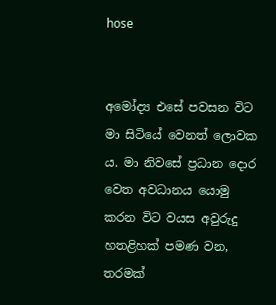hose


අමෝද්‍ය එසේ පවසන විට මා සිටියේ වෙනත් ලොවක ය. මා නිවසේ ප්‍රධාන දොර වෙත අවධානය යොමු කරන විට වයස අවුරුදු හතළිහක් පමණ වන, තරමක්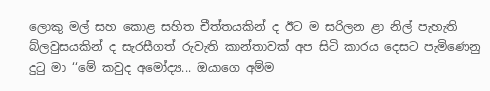ලොකු මල් සහ කොළ සහිත චීත්තයකින් ද ඊට ම සරිලන ළා නිල් පැහැති බ්ලවුසයකින් ද සැරසීගත් රුවැති කාන්තාවක් අප සිටි කාරය දෙසට පැමිණෙනු දුටු මා ‘‘මේ කවුද අමෝද්‍ය... ඔයාගෙ අම්ම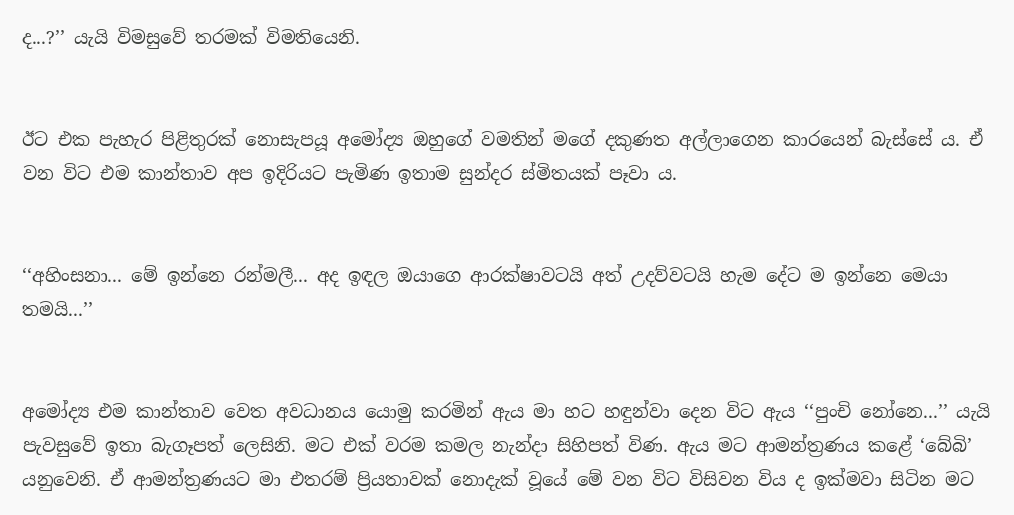ද...?’’ යැයි විමසුවේ තරමක් විමතියෙනි.


ඊට එක පැහැර පිළිතුරක් නොසැපයූ අමෝද්‍ය ඔහුගේ වමතින් මගේ දකුණත අල්ලාගෙන කාරයෙන් බැස්සේ ය. ඒ වන විට එම කාන්තාව අප ඉදිරියට පැමිණ ඉතාම සුන්දර ස්මිතයක් පෑවා ය.


‘‘අහිංසනා... මේ ඉන්නෙ රන්මලී... අද ඉඳල ඔයාගෙ ආරක්ෂාවටයි අත් උදව්වටයි හැම දේට ම ඉන්නෙ මෙයා තමයි...’’


අමෝද්‍ය එම කාන්තාව වෙත අවධානය යොමු කරමින් ඇය මා හට හඳුන්වා දෙන විට ඇය ‘‘පුංචි නෝනෙ...’’ යැයි පැවසුවේ ඉතා බැගෑපත් ලෙසිනි. මට එක් වරම කමල නැන්දා සිහිපත් විණ. ඇය මට ආමන්ත්‍රණය කළේ ‘බේබි’ යනුවෙනි. ඒ ආමන්ත්‍රණයට මා එතරම් ප්‍රියතාවක් නොදැක් වූයේ මේ වන විට විසිවන විය ද ඉක්මවා සිටින මට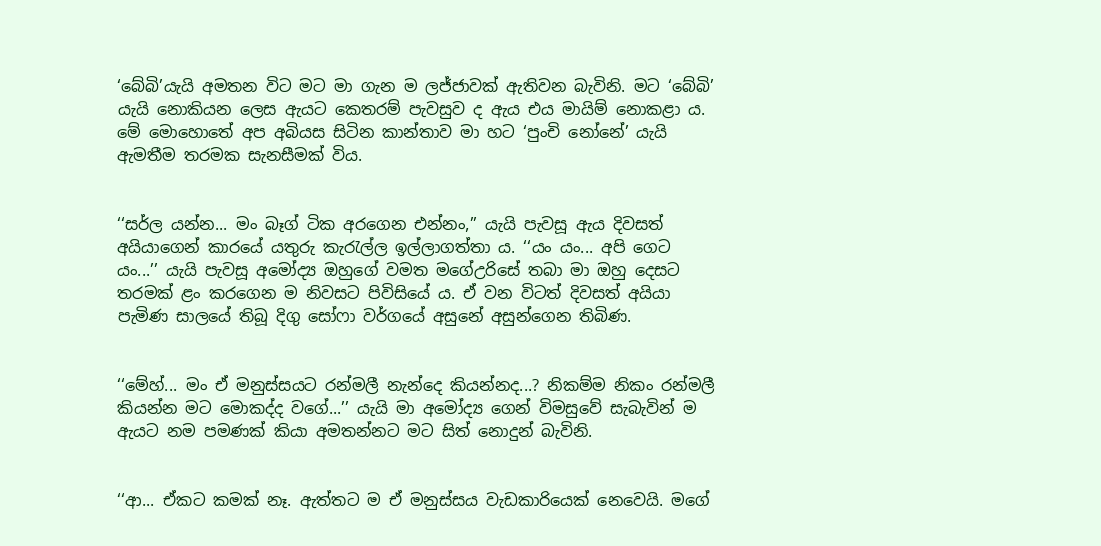‘බේබි’යැයි අමතන විට මට මා ගැන ම ලජ්ජාවක් ඇතිවන බැවිනි. මට ‘බේබි’ යැයි නොකියන ලෙස ඇයට කෙතරම් පැවසුව ද ඇය එය මායිම් නොකළා ය. මේ මොහොතේ අප අබියස සිටින කාන්තාව මා හට ‘පුංචි නෝනේ’ යැයි ඇමතීම තරමක සැනසීමක් විය.


‘‘සර්ල යන්න... මං බෑග් ටික අරගෙන එන්නං,’’ යැයි පැවසූ ඇය දිවසත් අයියාගෙන් කාරයේ යතුරු කැරැල්ල ඉල්ලාගත්තා ය. ‘‘යං යං... අපි ගෙට යං...’’ යැයි පැවසූ අමෝද්‍ය ඔහුගේ වමත මගේඋරිසේ තබා මා ඔහු දෙසට තරමක් ළං කරගෙන ම නිවසට පිවිසියේ ය. ඒ වන විටත් දිවසත් අයියා පැමිණ සාලයේ තිබූ දිගු සෝෆා වර්ගයේ අසුනේ අසුන්ගෙන තිබිණ.


‘‘මේහ්... මං ඒ මනුස්සයට රන්මලී නැන්දෙ කියන්නද...? නිකම්ම නිකං රන්මලී කියන්න මට මොකද්ද වගේ...’’ යැයි මා අමෝද්‍ය ගෙන් විමසුවේ සැබැවින් ම ඇයට නම පමණක් කියා අමතන්නට මට සිත් නොදුන් බැවිනි.


‘‘ආ... ඒකට කමක් නෑ. ඇත්තට ම ඒ මනුස්සය වැඩකාරියෙක් නෙවෙයි. මගේ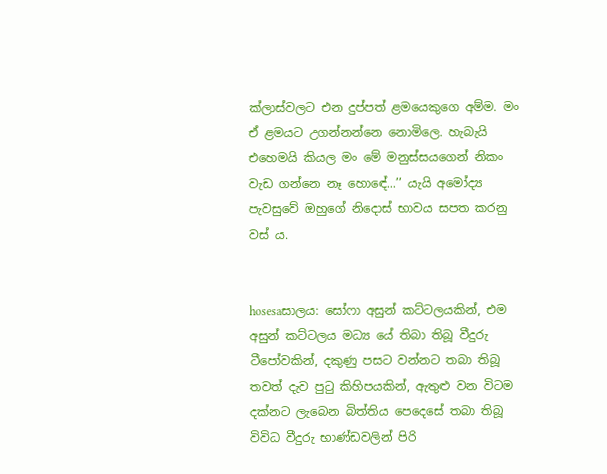ක්ලාස්වලට එන දුප්පත් ළමයෙකුගෙ අම්ම. මං ඒ ළමයට උගන්නන්නෙ නොමිලෙ. හැබැයි එහෙමයි කියල මං මේ මනුස්සයගෙන් නිකං වැඩ ගන්නෙ නෑ හොඳේ...’’ යැයි අමෝද්‍ය පැවසුවේ ඔහුගේ නිදොස් භාවය සපත කරනු වස් ය.


hosesaසාලය: සෝෆා අසුන් කට්ටලයකින්, එම අසුන් කට්ටලය මධ්‍ය යේ තිබා තිබූ වීදුරු ටීපෝවකින්, දකුණු පසට වන්නට තබා තිබූ තවත් දැව පුටු කිහිපයකින්, ඇතුළු වන විටම දක්නට ලැබෙන බිත්තිය පෙදෙසේ තබා තිබූ විවිධ වීදුරු භාණ්ඩවලින් පිරි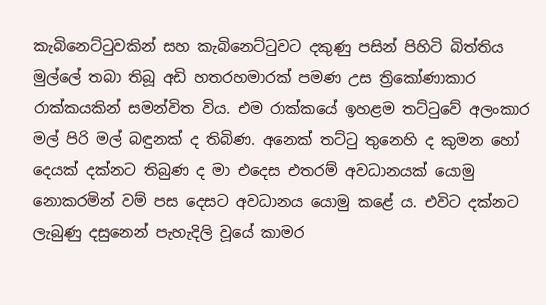කැබිනෙට්ටුවකින් සහ කැබිනෙට්ටුවට දකුණු පසින් පිහිටි බිත්තිය මුල්ලේ තබා තිබූ අඩි හතරහමාරක් පමණ උස ත්‍රිකෝණාකාර රාක්කයකින් සමන්විත විය. එම රාක්කයේ ඉහළම තට්ටුවේ අලංකාර මල් පිරි මල් බඳුනක් ද තිබිණ. අනෙක් තට්ටු තුනෙහි ද කුමන හෝ දෙයක් දක්නට තිබුණ ද මා එදෙස එතරම් අවධානයක් යොමු නොකරමින් වම් පස දෙසට අවධානය යොමු කළේ ය. එවිට දක්නට ලැබුණු දසුනෙන් පැහැදිලි වූයේ කාමර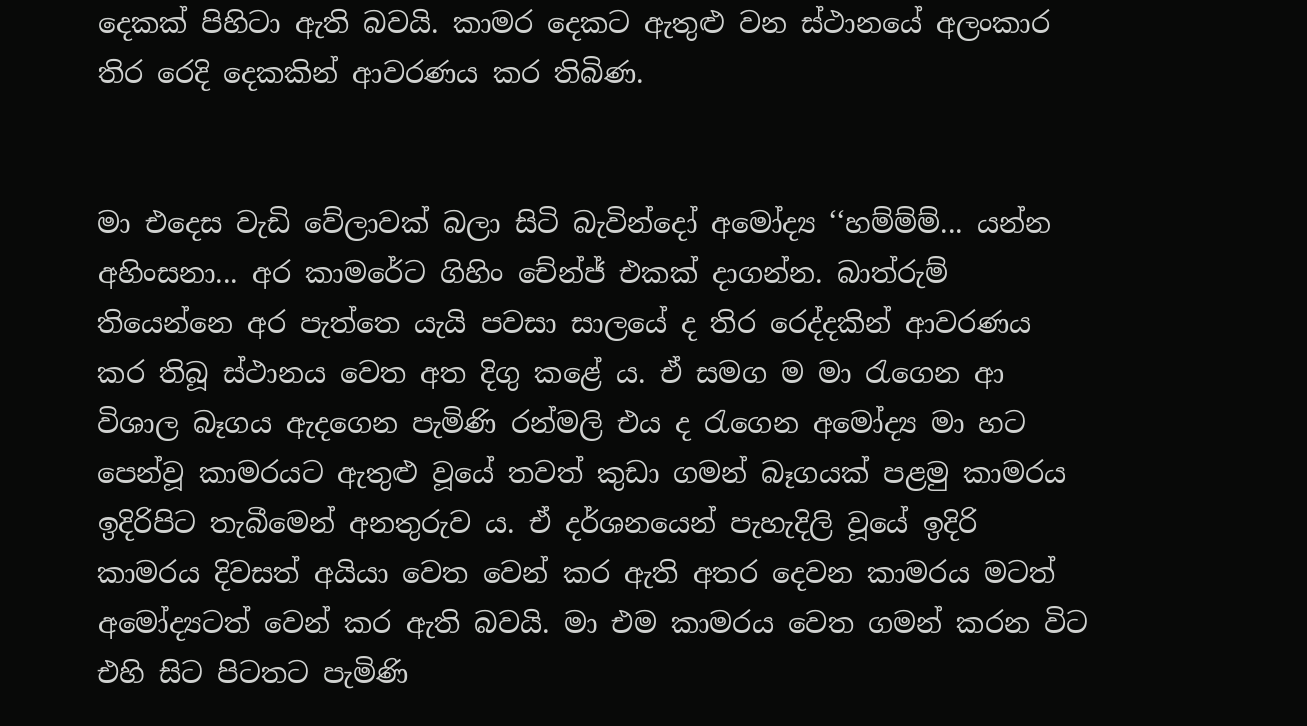දෙකක් පිහිටා ඇති බවයි. කාමර දෙකට ඇතුළු වන ස්ථානයේ අලංකාර තිර රෙදි දෙකකින් ආවරණය කර තිබිණ.


මා එදෙස වැඩි වේලාවක් බලා සිටි බැවින්දෝ අමෝද්‍ය ‘‘හම්ම්ම්... යන්න අහිංසනා... අර කාමරේට ගිහිං චේන්ජ් එකක් දාගන්න. බාත්රුම් තියෙන්නෙ අර පැත්තෙ යැයි පවසා සාලයේ ද තිර රෙද්දකින් ආවරණය කර තිබූ ස්ථානය වෙත අත දිගු කළේ ය. ඒ සමග ම මා රැගෙන ආ විශාල බෑගය ඇදගෙන පැමිණි රන්මලි එය ද රැගෙන අමෝද්‍ය මා හට පෙන්වූ කාමරයට ඇතුළු වූයේ තවත් කුඩා ගමන් බෑගයක් පළමු කාමරය ඉදිරිපිට තැබීමෙන් අනතුරුව ය. ඒ දර්ශනයෙන් පැහැදිලි වූයේ ඉදිරි කාමරය දිවසත් අයියා වෙත වෙන් කර ඇති අතර දෙවන කාමරය මටත් අමෝද්‍යටත් වෙන් කර ඇති බවයි. මා එම කාමරය වෙත ගමන් කරන විට එහි සිට පිටතට පැමිණි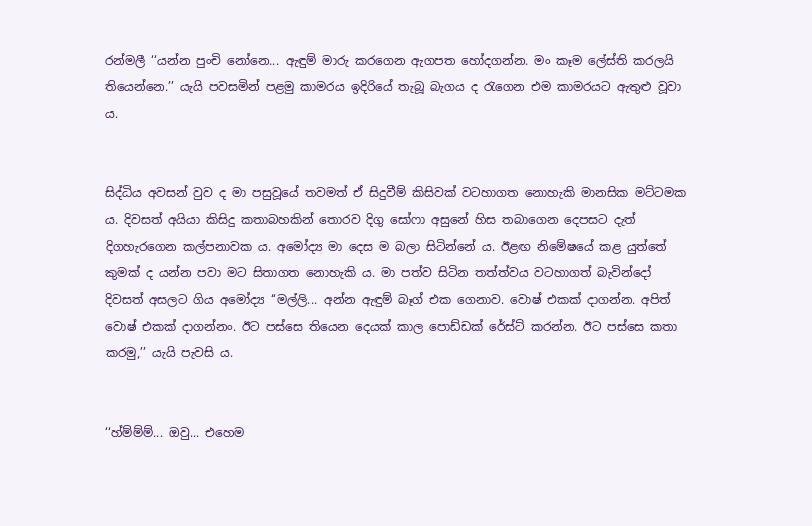රන්මලී ‘‘යන්න පුංචි නෝනෙ... ඇඳුම් මාරු කරගෙන ඇගපත හෝදගන්න. මං කෑම ලේස්ති කරලයි තියෙන්නෙ.’’ යැයි පවසමින් පළමු කාමරය ඉදිරියේ තැබූ බැගය ද රැගෙන එම කාමරයට ඇතුළු වූවා ය.


සිද්ධිය අවසන් වුව ද මා පසුවූයේ තවමත් ඒ සිදුවීම් කිසිවක් වටහාගත නොහැකි මානසික මට්ටමක ය. දිවසත් අයියා කිසිදු කතාබහකින් තොරව දිගු සෝෆා අසුනේ හිස තබාගෙන දෙපසට දැත් දිගහැරගෙන කල්පනාවක ය. අමෝද්‍ය මා දෙස ම බලා සිටින්නේ ය. ඊළඟ නිමේෂයේ කළ යුත්තේ කුමක් ද යන්න පවා මට සිතාගත නොහැකි ය. මා පත්ව සිටින තත්ත්වය වටහාගත් බැවින්දෝ දිවසත් අසලට ගිය අමෝද්‍ය ‘‘මල්ලි... අන්න ඇඳුම් බෑග් එක ගෙනාව. වොෂ් එකක් දාගන්න. අපිත් වොෂ් එකක් දාගන්නං. ඊට පස්සෙ තියෙන දෙයක් කාල පොඩ්ඩක් රේස්ට් කරන්න. ඊට පස්සෙ කතා කරමු,’’ යැයි පැවසි ය.


‘‘හ්ම්ම්ම්... ඔවු... එහෙම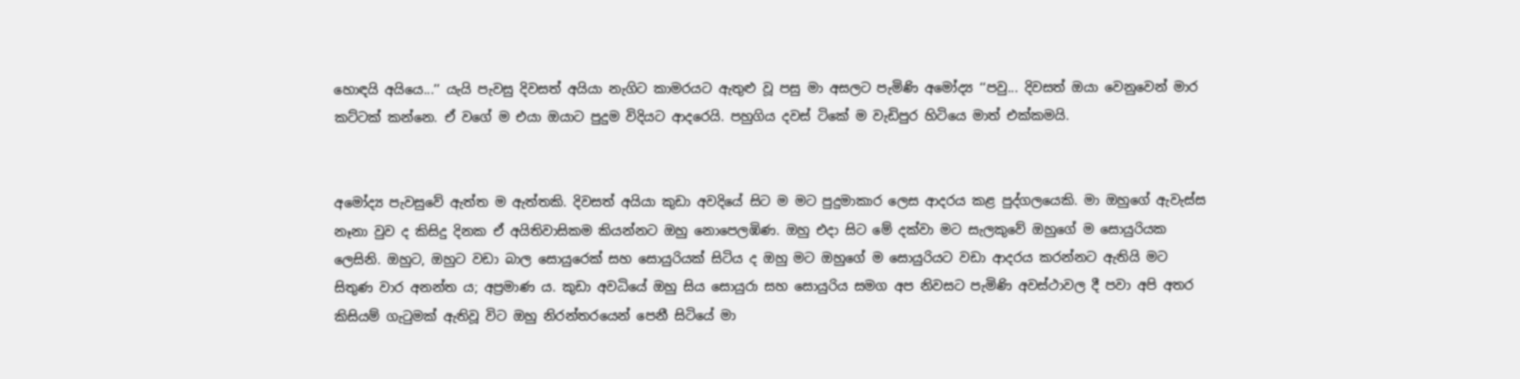හොඳයි අයියෙ...’’ යැයි පැවසු දිවසත් අයියා නැගිට කාමරයට ඇතුළු වූ පසු මා අසලට පැමිණි අමෝද්‍ය ‘‘පවු... දිවසත් ඔයා වෙනුවෙන් මාර කට්ටක් කන්නෙ. ඒ වගේ ම එයා ඔයාට පුදුම විදියට ආදරෙයි. පහුගිය දවස් ටිකේ ම වැඩිපුර හිටියෙ මාත් එක්කමයි.


අමෝද්‍ය පැවසුවේ ඇත්ත ම ඇත්තකි. දිවසත් අයියා කුඩා අවදියේ සිට ම මට පුදුමාකාර ලෙස ආදරය කළ පුද්ගලයෙකි. මා ඔහුගේ ඇවැස්ස නෑනා වුව ද කිසිදු දිනක ඒ අයිතිවාසිකම කියන්නට ඔහු නොපෙලඹිණ. ඔහු එදා සිට මේ දක්වා මට සැලකුවේ ඔහුගේ ම සොයුරියක ලෙසිනි. ඔහුට, ඔහුට වඩා බාල සොයුරෙක් සහ සොයුරියක් සිටිය ද ඔහු මට ඔහුගේ ම සොයුරියට වඩා ආදරය කරන්නට ඇතියි මට සිතුණ වාර අනන්ත ය; අප්‍රමාණ ය. කුඩා අවධියේ ඔහු සිය සොයුරා සහ සොයුරිය සමග අප නිවසට පැමිණි අවස්ථාවල දී පවා අපි අතර කිසියම් ගැටුමක් ඇතිවූ විට ඔහු නිරන්තරයෙන් පෙනී සිටියේ මා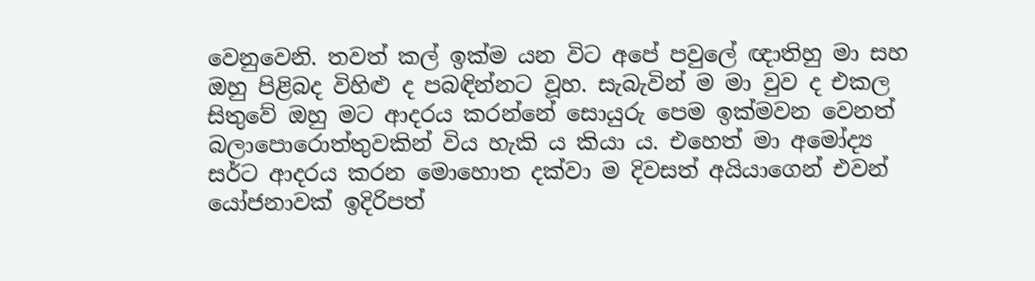වෙනුවෙනි. තවත් කල් ඉක්ම යන විට අපේ පවුලේ ඥාතිහු මා සහ ඔහු පිළිබද විහිළු ද පබඳින්නට වූහ. සැබැවින් ම මා වුව ද එකල සිතුවේ ඔහු මට ආදරය කරන්නේ සොයුරු පෙම ඉක්මවන වෙනත් බලාපොරොත්තුවකින් විය හැකි ය කියා ය. එහෙත් මා අමෝද්‍ය සර්ට ආදරය කරන මොහොත දක්වා ම දිවසත් අයියාගෙන් එවන් යෝජනාවක් ඉදිරිපත්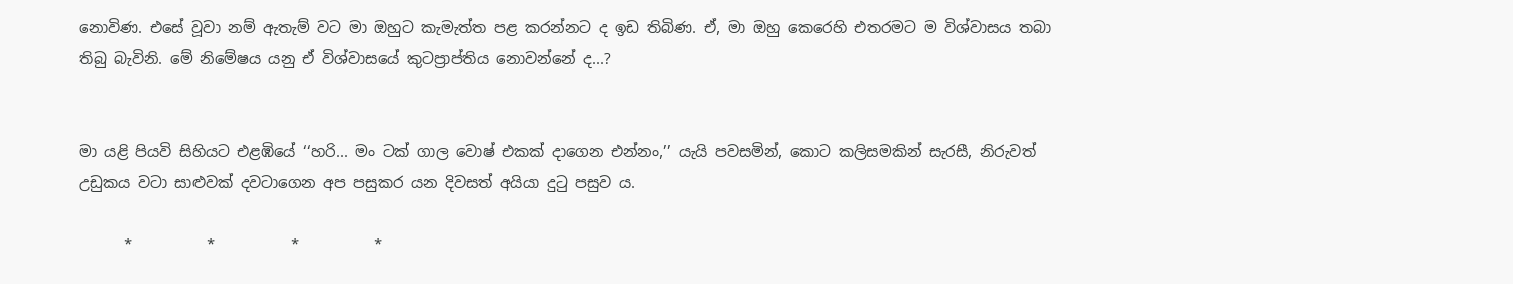නොවිණ. එසේ වූවා නම් ඇතැම් වට මා ඔහුට කැමැත්ත පළ කරන්නට ද ඉඩ තිබිණ. ඒ, මා ඔහු කෙරෙහි එතරමට ම විශ්වාසය තබා තිබු බැවිනි. මේ නිමේෂය යනු ඒ විශ්වාසයේ කුටප්‍රාප්තිය නොවන්නේ ද...?


මා යළි පියවි සිහියට එළඹියේ ‘‘හරි... මං ටක් ගාල වොෂ් එකක් දාගෙන එන්නං,’’ යැයි පවසමින්, කොට කලිසමකින් සැරසී, නිරුවත් උඩුකය වටා සාළුවක් දවටාගෙන අප පසුකර යන දිවසත් අයියා දුටු පසුව ය.

      *          *          *          *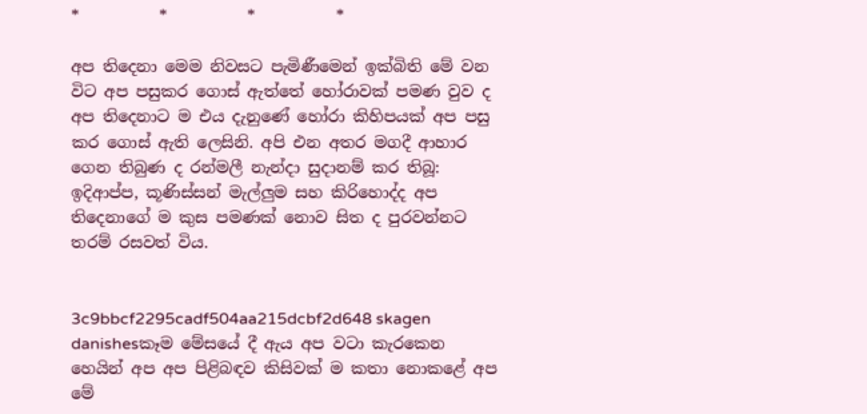*          *          *          *

අප තිදෙනා මෙම නිවසට පැමිණීමෙන් ඉක්බිති මේ වන විට අප පසුකර ගොස් ඇත්තේ හෝරාවක් පමණ වුව ද අප තිදෙනාට ම එය දැනුණේ හෝරා කිහිපයක් අප පසු කර ගොස් ඇති ලෙසිනි. අපි එන අතර මගදී ආහාර ගෙන තිබුණ ද රන්මලී නැන්දා සුදානම් කර තිබූ: ඉදිආප්ප, කූණිස්සන් මැල්ලුම සහ කිරිහොද්ද අප තිදෙනාගේ ම කුස පමණක් නොව සිත ද පුරවන්නට තරම් රසවත් විය.


3c9bbcf2295cadf504aa215dcbf2d648 skagen danishesකෑම මේසයේ දී ඇය අප වටා කැරකෙන හෙයින් අප අප පිළිබඳව කිසිවක් ම කතා නොකළේ අප මේ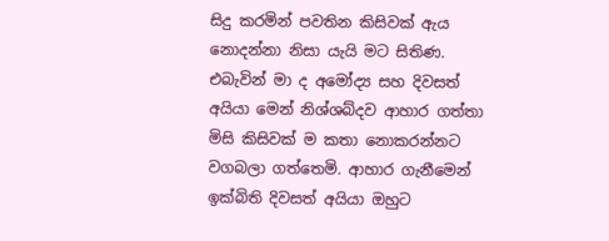සිදු කරමින් පවතින කිසිවක් ඇය නොදන්නා නිසා යැයි මට සිතිණ. එබැවින් මා ද අමෝද්‍ය සහ දිවසත් අයියා මෙන් නිශ්ශබ්දව ආහාර ගත්තා මිසි කිසිවක් ම කතා නොකරන්නට වගබලා ගත්තෙමි. ආහාර ගැනීමෙන් ඉක්බිති දිවසත් අයියා ඔහුට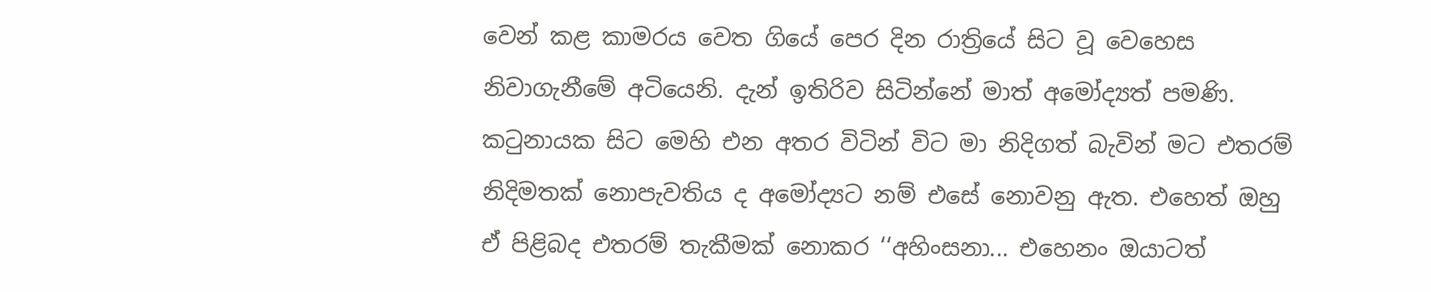වෙන් කළ කාමරය වෙත ගියේ පෙර දින රාත්‍රියේ සිට වූ වෙහෙස නිවාගැනීමේ අටියෙනි. දැන් ඉතිරිව සිටින්නේ මාත් අමෝද්‍යත් පමණි. කටුනායක සිට මෙහි එන අතර විටින් විට මා නිදිගත් බැවින් මට එතරම් නිදිමතක් නොපැවතිය ද අමෝද්‍යට නම් එසේ නොවනු ඇත. එහෙත් ඔහු ඒ පිළිබද එතරම් තැකීමක් නොකර ‘‘අහිංසනා... එහෙනං ඔයාටත්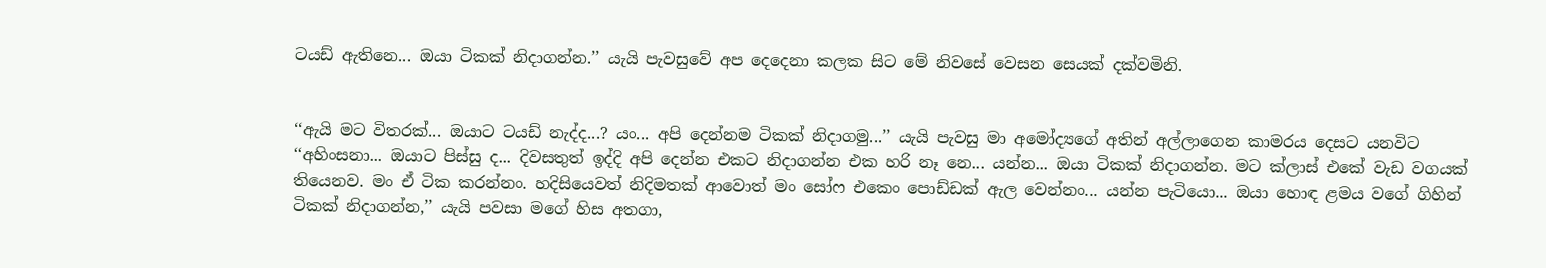ටයඩ් ඇතිනෙ... ඔයා ටිකක් නිදාගන්න.’’ යැයි පැවසුවේ අප දෙදෙනා කලක සිට මේ නිවසේ වෙසන සෙයක් දක්වමිනි.


‘‘ඇයි මට විතරක්... ඔයාට ටයඩ් නැද්ද...? යං... අපි දෙන්නම ටිකක් නිදාගමු...’’ යැයි පැවසු මා අමෝද්‍යගේ අතින් අල්ලාගෙන කාමරය දෙසට යනවිට ‘‘අහිංසනා... ඔයාට පිස්සු ද... දිවසතුත් ඉද්දි අපි දෙන්න එකට නිදාගන්න එක හරි නෑ නෙ... යන්න... ඔයා ටිකක් නිදාගන්න. මට ක්ලාස් එකේ වැඩ වගයක් තියෙනව. මං ඒ ටික කරන්නං. හදිසියෙවත් නිදිමතක් ආවොත් මං සෝෆ එකෙං පොඩ්ඩක් ඇල වෙන්නං... යන්න පැටියො... ඔයා හොඳ ළමය වගේ ගිහින් ටිකක් නිදාගන්න,’’ යැයි පවසා මගේ හිස අතගා,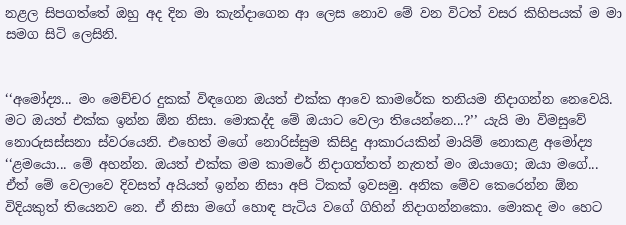නළල සිපගත්තේ ඔහු අද දින මා කැන්දාගෙන ආ ලෙස නොව මේ වන විටත් වසර කිහිපයක් ම මා සමග සිටි ලෙසිනි.


‘‘අමෝද්‍ය... මං මෙච්චර දුකක් විඳගෙන ඔයත් එක්ක ආවෙ කාමරේක තනියම නිදාගන්න නෙවෙයි. මට ඔයත් එක්ක ඉන්න ඕන නිසා. මොකද්ද මේ ඔයාට වෙලා තියෙන්නෙ...?’’ යැයි මා විමසුවේ නොරුසස්සනා ස්වරයෙනි. එහෙත් මගේ නොරිස්සුම කිසිදු ආකාරයකින් මායිම් නොකළ අමෝද්‍ය ‘‘ළමයො... මේ අහන්න. ඔයත් එක්ක මම කාමරේ නිදාගත්තත් නැතත් මං ඔයාගෙ; ඔයා මගේ... ඒත් මේ වෙලාවෙ දිවසත් අයියත් ඉන්න නිසා අපි ටිකක් ඉවසමු. අනික මේව කෙරෙන්න ඕන විදියකුත් තියෙනව නෙ. ඒ නිසා මගේ හොඳ පැටිය වගේ ගිහින් නිදාගන්නකො. මොකද මං හෙට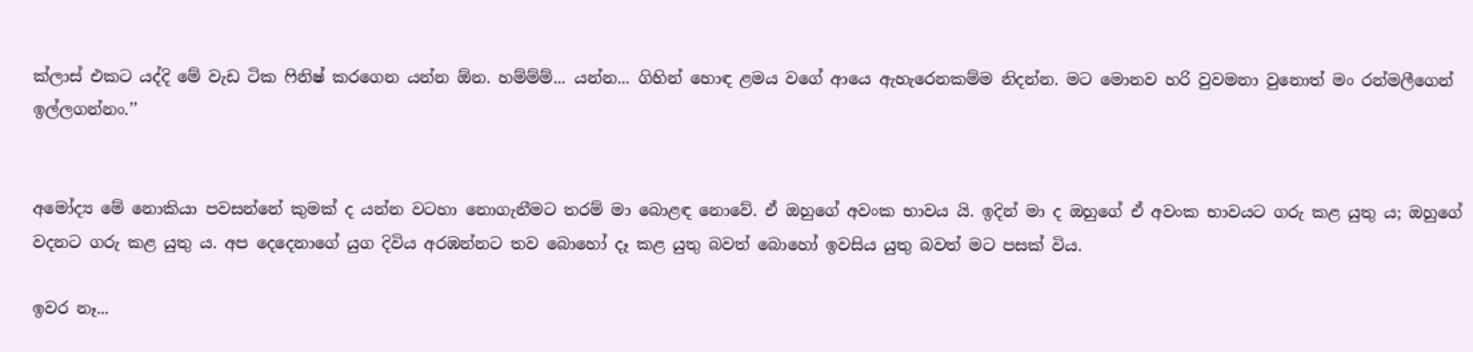ක්ලාස් එකට යද්දි මේ වැඩ ටික ෆිනිෂ් කරගෙන යන්න ඕන. හම්ම්ම්... යන්න... ගිහින් හොඳ ළමය වගේ ආයෙ ඇහැරෙනකම්ම නිදන්න. මට මොනව හරි වුවමනා වුනොත් මං රන්මලීගෙන් ඉල්ලගන්නං.’’


අමෝද්‍ය මේ නොකියා පවසන්නේ කුමක් ද යන්න වටහා නොගැනීමට තරම් මා බොළඳ නොවේ. ඒ ඔහුගේ අවංක භාවය යි. ඉදින් මා ද ඔහුගේ ඒ අවංක භාවයට ගරු කළ යුතු ය; ඔහුගේ වදනට ගරු කළ යුතු ය. අප දෙදෙනාගේ යුග දිවිය අරඹන්නට තව බොහෝ දෑ කළ යුතු බවත් බොහෝ ඉවසිය යුතු බවත් මට පසක් විය.

ඉවර නෑ...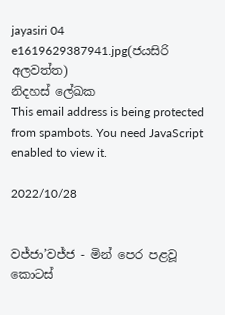jayasiri 04 e1619629387941.jpg(ජයසිරි අලවත්ත)
නිදහස් ලේඛක
This email address is being protected from spambots. You need JavaScript enabled to view it.

2022/10/28


වජ්ජා’වජ්ජ - මින් පෙර පළවූ කොටස්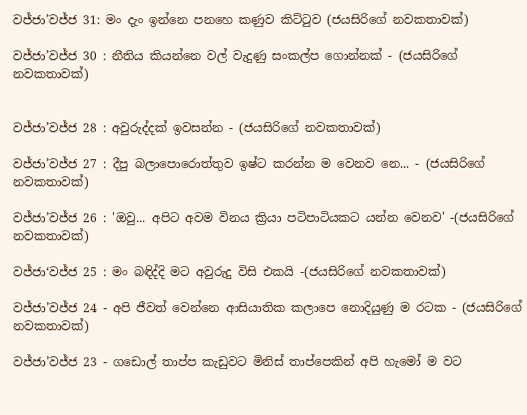වජ්ජා’වජ්ජ 31: මං දැං ඉන්නෙ පනහෙ කණුව කිට්ටුව (ජයසිරිගේ නවකතාවක්)

වජ්ජා’වජ්ජ 30 : නීතිය කියන්නෙ වල් වැදුණු සංකල්ප ගොන්නක් - (ජයසිරිගේ නවකතාවක්)


වජ්ජා’වජ්ජ 28 : අවුරුද්දක් ඉවසන්න - (ජයසිරිගේ නවකතාවක්)

වජ්ජා’වජ්ජ 27 : දීපු බලාපොරොත්තුව ඉෂ්ට කරන්න ම වෙනව නෙ... - (ජයසිරිගේ නවකතාවක්)

වජ්ජා’වජ්ජ 26 : 'ඔවු... අපිට අවම විනය ක්‍රියා පටිපාටියකට යන්න වෙනව' -(ජයසිරිගේ නවකතාවක්)

වජ්ජා‘වජ්ජ 25 : මං බඳිද්දි මට අවුරුදු විසි එකයි -(ජයසිරිගේ නවකතාවක්)

වජ්ජා’වජ්ජ 24 - අපි ජීවත් වෙන්නෙ ආසියාතික කලාපෙ නොදියුණු ම රටක - (ජයසිරිගේ නවකතාවක්)

වජ්ජා’වජ්ජ 23 - ගඩොල් තාප්ප කැඩුවට මිනිස් තාප්පෙකින් අපි හැමෝ ම වට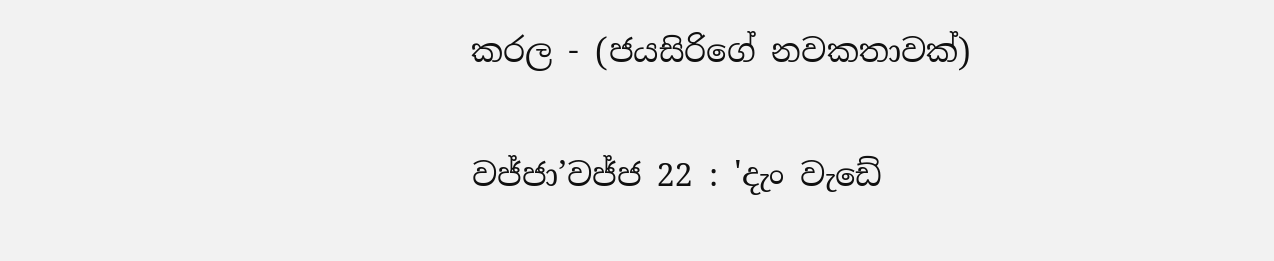කරල - (ජයසිරිගේ නවකතාවක්)

වජ්ජා’වජ්ජ 22 : 'දැං වැඩේ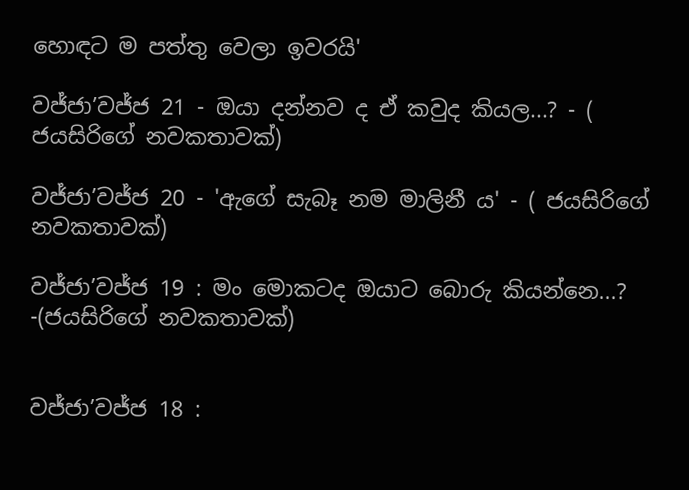හොඳට ම පත්තු වෙලා ඉවරයි'

වජ්ජා’වජ්ජ 21 - ඔයා දන්නව ද ඒ කවුද කියල...? - ( ජයසිරිගේ නවකතාවක්)

වජ්ජා’වජ්ජ 20 - 'ඇගේ සැබෑ නම මාලිනී ය' - ( ජයසිරිගේ නවකතාවක්)

වජ්ජා’වජ්ජ 19 : මං මොකටද ඔයාට බොරු කියන්නෙ...? -(ජයසිරිගේ නවකතාවක්)


වජ්ජා’වජ්ජ 18 :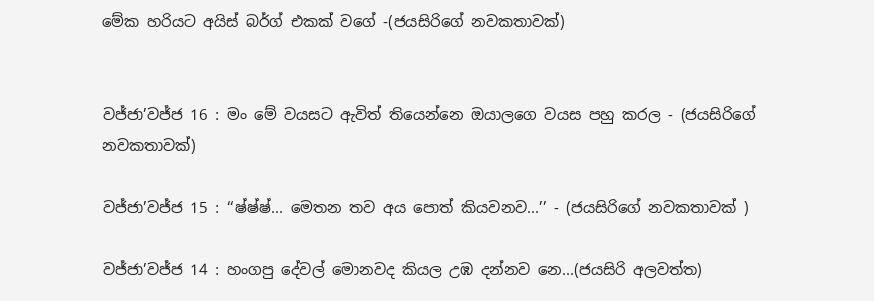මේක හරියට අයිස් බර්ග් එකක් වගේ -(ජයසිරිගේ නවකතාවක්)


වජ්ජා’වජ්ජ 16 : මං මේ වයසට ඇවිත් තියෙන්නෙ ඔයාලගෙ වයස පහු කරල - (ජයසිරිගේ නවකතාවක්)

වජ්ජා’වජ්ජ 15 : ‘‘ෂ්ෂ්ෂ්... මෙතන තව අය පොත් කියවනව...’’ - (ජයසිරිගේ නවකතාවක් )

වජ්ජා’වජ්ජ 14 : හංගපු දේවල් මොනවද කියල උඹ දන්නව නෙ...(ජයසිරි අලවත්ත)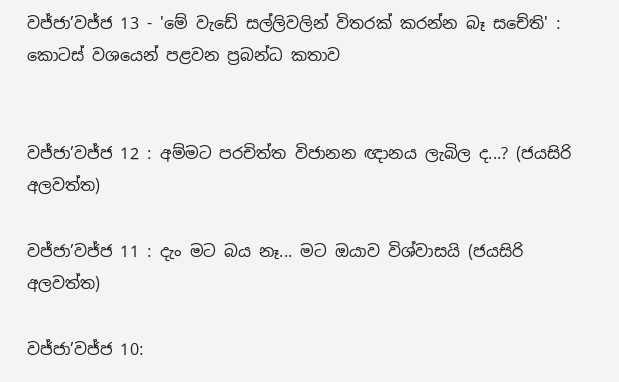වජ්ජා’වජ්ජ 13 - 'මේ වැඩේ සල්ලිවලින් විතරක් කරන්න බෑ සචේති' : කොටස් වශයෙන් පළවන ප්‍රබන්ධ කතාව


වජ්ජා’වජ්ජ 12 : අම්මට පරචිත්ත විජානන ඥානය ලැබිල ද...? (ජයසිරි අලවත්ත)

වජ්ජා’වජ්ජ 11 : දැං මට බය නෑ... මට ඔයාව විශ්වාසයි (ජයසිරි අලවත්ත)

වජ්ජා’වජ්ජ 10: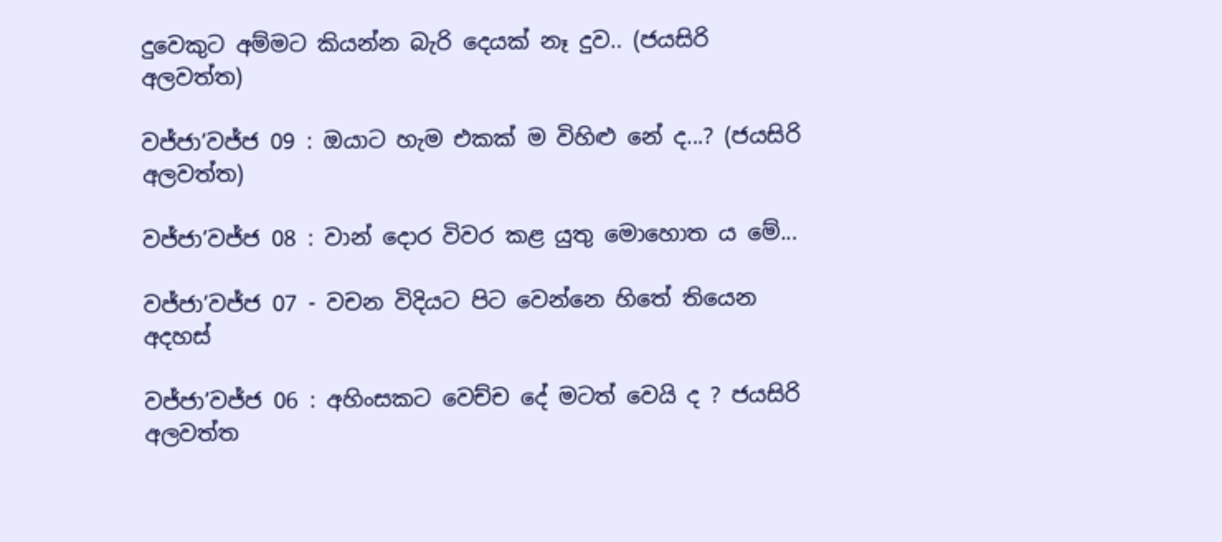දුවෙකුට අම්මට කියන්න බැරි දෙයක් නෑ දුව.. (ජයසිරි අලවත්ත)

වජ්ජා’වජ්ජ 09 : ඔයාට හැම එකක් ම විහිළු නේ ද...? (ජයසිරි අලවත්ත)

වජ්ජා’වජ්ජ 08 : වාන් දොර විවර කළ යුතු මොහොත ය මේ...

වජ්ජා’වජ්ජ 07 - වචන විදියට පිට වෙන්නෙ හිතේ තියෙන අදහස්

වජ්ජා’වජ්ජ 06 : අහිංසකට වෙච්ච දේ මටත් වෙයි ද ? ජයසිරි අලවත්ත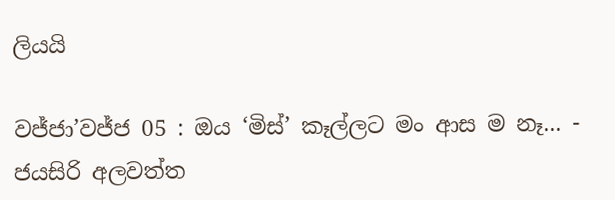ලියයි

වජ්ජා’වජ්ජ 05 : ඔය ‘මිස්’ කෑල්ලට මං ආස ම නෑ... - ජයසිරි අලවත්ත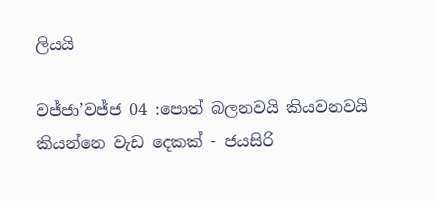ලියයි

වජ්ජා’වජ්ජ 04 :පොත් බලනවයි කියවනවයි කියන්නෙ වැඩ දෙකක් - ජයසිරි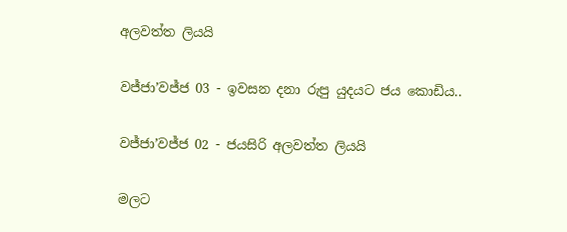අලවත්ත ලියයි

වජ්ජා’වජ්ජ 03 - ඉවසන දනා රුපු යුදයට ජය කොඩිය..

වජ්ජා’වජ්ජ 02 - ජයසිරි අලවත්ත ලියයි

මලට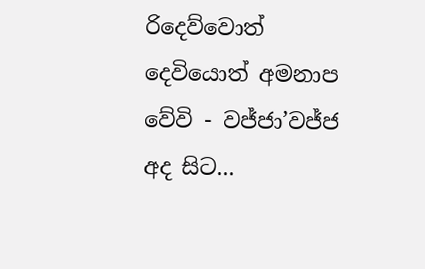රිදෙව්වොත් දෙවියොත් අමනාප වේවි - වජ්ජා’වජ්ජ අද සිට...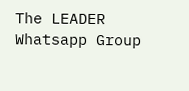The LEADER Whatsapp Group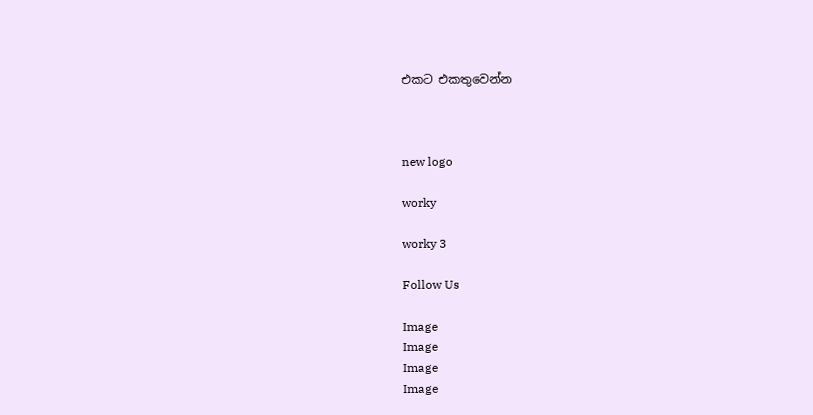එකට එකතුවෙන්න



new logo

worky

worky 3

Follow Us

Image
Image
Image
Image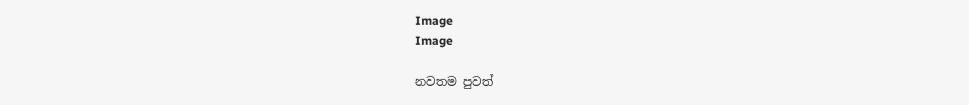Image
Image

නවතම පුවත්